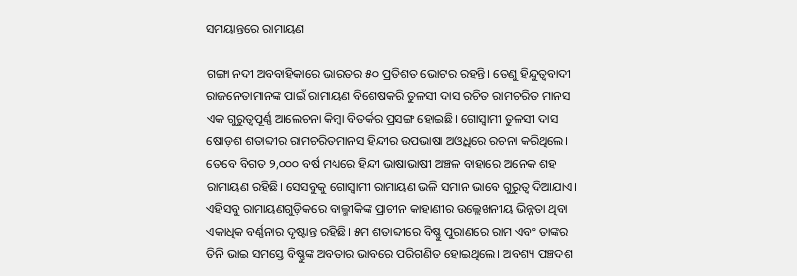ସମୟାନ୍ତରେ ରାମାୟଣ

ଗଙ୍ଗା ନଦୀ ଅବବାହିକାରେ ଭାରତର ୫୦ ପ୍ରତିଶତ ଭୋଟର ରହନ୍ତି। ତେଣୁ ହିନ୍ଦୁତ୍ୱବାଦୀ ରାଜନେତାମାନଙ୍କ ପାଇଁ ରାମାୟଣ ବିଶେଷକରି ତୁଳସୀ ଦାସ ରଚିତ ରାମଚରିତ ମାନସ ଏକ ଗୁରୁତ୍ୱପୂର୍ଣ୍ଣ ଆଲେଚନା କିମ୍ବା ବିତର୍କର ପ୍ରସଙ୍ଗ ହୋଇଛି। ଗୋସ୍ବାମୀ ତୁଳସୀ ଦାସ ଷୋଡ଼ଶ ଶତାବ୍ଦୀର ରାମଚରିତମାନସ ହିନ୍ଦୀର ଉପଭାଷା ଅଓ୍ବଧିରେ ରଚନା କରିଥିଲେ। ତେବେ ବିଗତ ୨,୦୦୦ ବର୍ଷ ମଧ୍ୟରେ ହିନ୍ଦୀ ଭାଷାଭାଷୀ ଅଞ୍ଚଳ ବାହାରେ ଅନେକ ଶହ ରାମାୟଣ ରହିଛି। ସେସବୁକୁ ଗୋସ୍ବାମୀ ରାମାୟଣ ଭଳି ସମାନ ଭାବେ ଗୁରୁତ୍ୱ ଦିଆଯାଏ। ଏହିସବୁ ରାମାୟଣଗୁଡ଼ିକରେ ବାଲ୍ମୀକିଙ୍କ ପ୍ରାଚୀନ କାହାଣୀର ଉଲ୍ଲେଖନୀୟ ଭିନ୍ନତା ଥିବା ଏକାଧିକ ବର୍ଣ୍ଣନାର ଦୃଷ୍ଟାନ୍ତ ରହିଛି। ୫ମ ଶତାବ୍ଦୀରେ ବିଷ୍ଣୁ ପୁରାଣରେ ରାମ ଏବଂ ତାଙ୍କର ତିନି ଭାଇ ସମସ୍ତେ ବିଷ୍ଣୁଙ୍କ ଅବତାର ଭାବରେ ପରିଗଣିତ ହୋଇଥିଲେ। ଅବଶ୍ୟ ପଞ୍ଚଦଶ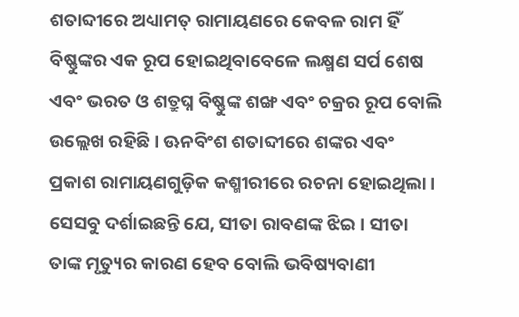ଶତାବ୍ଦୀରେ ଅଧ୍ୟାମତ୍ ରାମାୟଣରେ କେବଳ ରାମ ହିଁ ବିଷ୍ଣୁଙ୍କର ଏକ ରୂପ ହୋଇଥିବାବେଳେ ଲକ୍ଷ୍ମଣ ସର୍ପ ଶେଷ ଏବଂ ଭରତ ଓ ଶତ୍ରୁଘ୍ନ ବିଷ୍ଣୁଙ୍କ ଶଙ୍ଖ ଏବଂ ଚକ୍ରର ରୂପ ବୋଲି ଉଲ୍ଲେଖ ରହିଛି। ଊନବିଂଶ ଶତାବ୍ଦୀରେ ଶଙ୍କର ଏବଂ ପ୍ରକାଶ ରାମାୟଣଗୁଡ଼ିକ କଶ୍ମୀରୀରେ ରଚନା ହୋଇଥିଲା। ସେସବୁ ଦର୍ଶାଇଛନ୍ତି ଯେ, ସୀତା ରାବଣଙ୍କ ଝିଇ। ସୀତା ତାଙ୍କ ମୃତ୍ୟୁର କାରଣ ହେବ ବୋଲି ଭବିଷ୍ୟବାଣୀ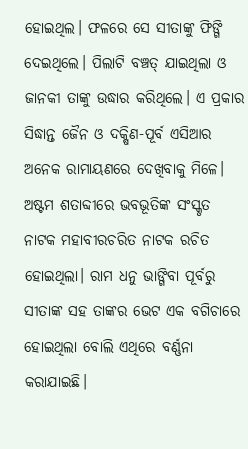ହୋଇଥିଲ। ଫଳରେ ସେ ସୀତାଙ୍କୁ ଫିଙ୍ଗି ଦେଇଥିଲେ। ପିଲାଟି ବଞ୍ଚତ୍ ଯାଇଥିଲା ଓ ଜାନକୀ ତାଙ୍କୁ ଉଦ୍ଧାର କରିଥିଲେ। ଏ ପ୍ରକାର ସିଦ୍ଧାନ୍ତ ଜୈନ ଓ ଦକ୍ଷିଣ-ପୂର୍ବ ଏସିଆର ଅନେକ ରାମାୟଣରେ ଦେଖିବାକୁ ମିଳେ। ଅଷ୍ଟମ ଶତାବ୍ଦୀରେ ଭବଭୂତିଙ୍କ ସଂସ୍କୃତ ନାଟକ ମହାବୀରଚରିତ ନାଟକ ରଚିତ ହୋଇଥିଲା। ରାମ ଧନୁ ଭାଙ୍ଗିବା ପୂର୍ବରୁ ସୀତାଙ୍କ ସହ ତାଙ୍କର ଭେଟ ଏକ ବଗିଚାରେ ହୋଇଥିଲା ବୋଲି ଏଥିରେ ବର୍ଣ୍ଣନା କରାଯାଇଛି।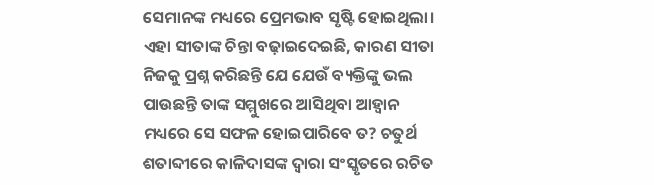ସେମାନଙ୍କ ମଧ୍ୟରେ ପ୍ରେମଭାବ ସୃଷ୍ଟି ହୋଇଥିଲା। ଏହା ସୀତାଙ୍କ ଚିନ୍ତା ବଢ଼ାଇଦେଇଛି, କାରଣ ସୀତା ନିଜକୁ ପ୍ରଶ୍ନ କରିଛନ୍ତି ଯେ ଯେଉଁ ବ୍ୟକ୍ତିଙ୍କୁ ଭଲ ପାଉଛନ୍ତି ତାଙ୍କ ସମ୍ମୁଖରେ ଆସିଥିବା ଆହ୍ବାନ ମଧ୍ୟରେ ସେ ସଫଳ ହୋଇପାରିବେ ତ? ଚତୁର୍ଥ ଶତାବ୍ଦୀରେ କାଳିଦାସଙ୍କ ଦ୍ୱାରା ସଂସ୍କୃତରେ ରଚିତ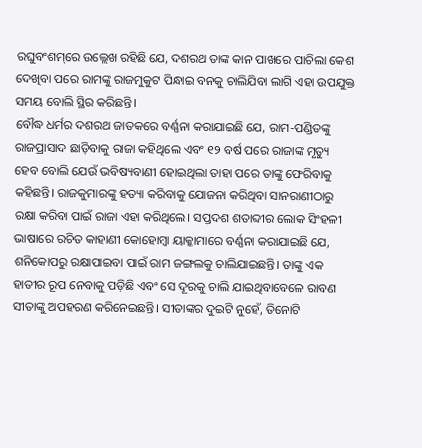ରଘୁବଂଶମ୍‌ରେ ଉଲ୍ଲେଖ ରହିଛି ଯେ, ଦଶରଥ ତାଙ୍କ କାନ ପାଖରେ ପାଚିଲା କେଶ ଦେଖିବା ପରେ ରାମଙ୍କୁ ରାଜମୁକୁଟ ପିନ୍ଧାଇ ବନକୁ ଚାଲିଯିବା ଲାଗି ଏହା ଉପଯୁକ୍ତ ସମୟ ବୋଲି ସ୍ଥିର କରିଛନ୍ତି।
ବୌଦ୍ଧ ଧର୍ମର ଦଶରଥ ଜାତକରେ ବର୍ଣ୍ଣନା କରାଯାଇଛି ଯେ, ରାମ-ପଣ୍ଡିତଙ୍କୁ ରାଜପ୍ରାସାଦ ଛାଡ଼ିବାକୁ ରାଜା କହିଥିଲେ ଏବଂ ୧୨ ବର୍ଷ ପରେ ରାଜାଙ୍କ ମୃତ୍ୟୁ ହେବ ବୋଲି ଯେଉଁ ଭବିଷ୍ୟବାଣୀ ହୋଇଥିଲା ତାହା ପରେ ତାଙ୍କୁ ଫେରିବାକୁ କହିଛନ୍ତି। ରାଜକୁମାରଙ୍କୁ ହତ୍ୟା କରିବାକୁ ଯୋଜନା କରିଥିବା ସାନରାଣୀଠାରୁ ରକ୍ଷା କରିବା ପାଇଁ ରାଜା ଏହା କରିଥିଲେ। ସପ୍ତଦଶ ଶତାବ୍ଦୀର ଲୋକ ସିଂହଳୀ ଭାଷାରେ ରଚିତ କାହାଣୀ କୋହୋମ୍ବା ୟାକ୍କାମାରେ ବର୍ଣ୍ଣନା କରାଯାଇଛି ଯେ, ଶନିକୋପରୁ ରକ୍ଷାପାଇବା ପାଇଁ ରାମ ଜଙ୍ଗଲକୁ ଚାଲିଯାଇଛନ୍ତି। ତାଙ୍କୁ ଏକ ହାତୀର ରୂପ ନେବାକୁ ପଡ଼ିଛି ଏବଂ ସେ ଦୂରକୁ ଚାଲି ଯାଇଥିବାବେଳେ ରାବଣ ସୀତାଙ୍କୁ ଅପହରଣ କରିନେଇଛନ୍ତି। ସୀତାଙ୍କର ଦୁଇଟି ନୁହେଁ, ତିନୋଟି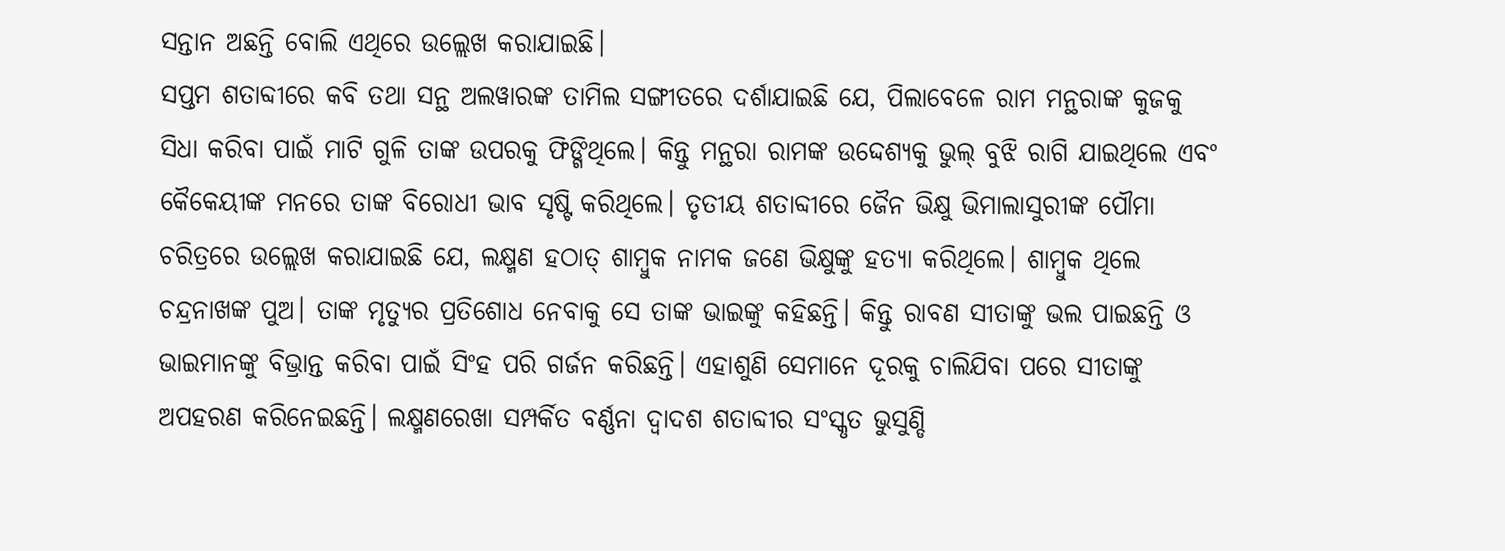ସନ୍ତାନ ଅଛନ୍ତି ବୋଲି ଏଥିରେ ଉଲ୍ଲେଖ କରାଯାଇଛି।
ସପ୍ତମ ଶତାବ୍ଦୀରେ କବି ତଥା ସନ୍ଥ ଅଲୱାରଙ୍କ ତାମିଲ ସଙ୍ଗୀତରେ ଦର୍ଶାଯାଇଛି ଯେ, ପିଲାବେଳେ ରାମ ମନ୍ଥରାଙ୍କ କୁଜକୁ ସିଧା କରିବା ପାଇଁ ମାଟି ଗୁଳି ତାଙ୍କ ଉପରକୁ ଫିଙ୍ଗିଥିଲେ। କିନ୍ତୁ ମନ୍ଥରା ରାମଙ୍କ ଉଦ୍ଦେଶ୍ୟକୁ ଭୁଲ୍‌ ବୁଝି ରାଗି ଯାଇଥିଲେ ଏବଂ କୈକେୟୀଙ୍କ ମନରେ ତାଙ୍କ ବିରୋଧୀ ଭାବ ସୃଷ୍ଟି କରିଥିଲେ। ତୃତୀୟ ଶତାବ୍ଦୀରେ ଜୈନ ଭିକ୍ଷୁ ଭିମାଲାସୁରୀଙ୍କ ପୌମା ଚରିତ୍ରରେ ଉଲ୍ଲେଖ କରାଯାଇଛି ଯେ, ଲକ୍ଷ୍ମଣ ହଠାତ୍‌ ଶାମ୍ବୁକ ନାମକ ଜଣେ ଭିକ୍ଷୁଙ୍କୁ ହତ୍ୟା କରିଥିଲେ। ଶାମ୍ବୁକ ଥିଲେ ଚନ୍ଦ୍ରନାଖଙ୍କ ପୁଅ। ତାଙ୍କ ମୃତ୍ୟୁର ପ୍ରତିଶୋଧ ନେବାକୁ ସେ ତାଙ୍କ ଭାଇଙ୍କୁ କହିଛନ୍ତି। କିନ୍ତୁ ରାବଣ ସୀତାଙ୍କୁ ଭଲ ପାଇଛନ୍ତି ଓ ଭାଇମାନଙ୍କୁ ବିଭ୍ରାନ୍ତ କରିବା ପାଇଁ ସିଂହ ପରି ଗର୍ଜନ କରିଛନ୍ତି। ଏହାଶୁଣି ସେମାନେ ଦୂରକୁ ଚାଲିଯିବା ପରେ ସୀତାଙ୍କୁ ଅପହରଣ କରିନେଇଛନ୍ତି। ଲକ୍ଷ୍ମଣରେଖା ସମ୍ପର୍କିତ ବର୍ଣ୍ଣନା ଦ୍ୱାଦଶ ଶତାବ୍ଦୀର ସଂସ୍କୃତ ଭୁସୁଣ୍ଡି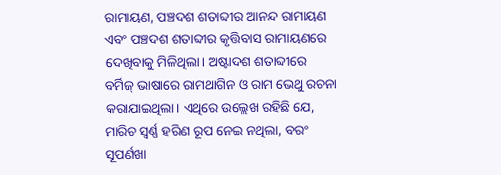ରାମାୟଣ, ପଞ୍ଚଦଶ ଶତାବ୍ଦୀର ଆନନ୍ଦ ରାମାୟଣ ଏବଂ ପଞ୍ଚଦଶ ଶତାବ୍ଦୀର କୃତ୍ତିବାସ ରାମାୟଣରେ ଦେଖିବାକୁ ମିଳିଥିଲା। ଅଷ୍ଟାଦଶ ଶତାବ୍ଦୀରେ ବର୍ମିଜ୍‌ ଭାଷାରେ ରାମଥାଗିନ ଓ ରାମ ଭେଥୁ ରଚନା କରାଯାଇଥିଲା। ଏଥିରେ ଉଲ୍ଲେଖ ରହିଛି ଯେ, ମାରିଚ ସ୍ବର୍ଣ୍ଣ ହରିଣ ରୂପ ନେଇ ନଥିଲା, ବରଂ ସୂପର୍ଣଖା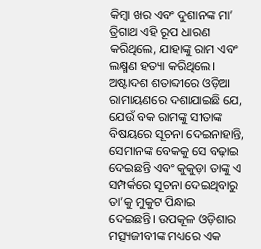କିମ୍ବା ଖର ଏବଂ ଦୁଶାନଙ୍କ ମା’ ତ୍ରିଗାଥ ଏହି ରୂପ ଧାରଣ କରିଥିଲେ, ଯାହାଙ୍କୁ ରାମ ଏବଂ ଲକ୍ଷ୍ମଣ ହତ୍ୟା କରିଥିଲେ।
ଅଷ୍ଟାଦଶ ଶତାବ୍ଦୀରେ ଓଡ଼ିଆ ରାମାୟଣରେ ଦଶାଯାଇଛି ଯେ, ଯେଉଁ ବକ ରାମଙ୍କୁ ସୀତାଙ୍କ ବିଷୟରେ ସୂଚନା ଦେଇନାହାନ୍ତି, ସେମାନଙ୍କ ବେକକୁ ସେ ବଢ଼ାଇ ଦେଇଛନ୍ତି ଏବଂ କୁକୁଡ଼ା ତାଙ୍କୁ ଏ ସମ୍ପର୍କରେ ସୂଚନା ଦେଇଥିବାରୁ ତା’କୁ ମୁକୁଟ ପିନ୍ଧାଇ ଦେଇଛନ୍ତି। ଉପକୂଳ ଓଡ଼ିଶାର ମତ୍ସ୍ୟଜୀବୀଙ୍କ ମଧ୍ୟରେ ଏକ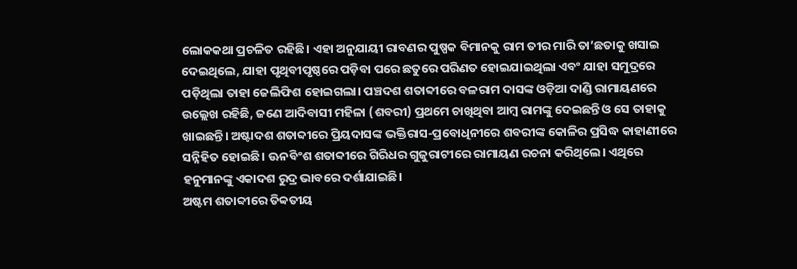ଲୋକକଥା ପ୍ରଚଳିତ ରହିଛି। ଏହା ଅନୁଯାୟୀ ରାବଣର ପୁଷ୍ପକ ବିମାନକୁ ରାମ ତୀର ମାରି ତା’ଛତାକୁ ଖସାଇ ଦେଇଥିଲେ, ଯାହା ପୃଥିବୀପୃଷ୍ଠରେ ପଡ଼ିବା ପରେ ଛତୁରେ ପରିଣତ ହୋଇଯାଇଥିଲା ଏବଂ ଯାହା ସମୁଦ୍ରରେ ପଡ଼ିଥିଲା ତାହା ଜେଲିଫିଶ ହୋଇଗଲା। ପଞ୍ଚଦଶ ଶତାବ୍ଦୀରେ ବଳରାମ ଦାସଙ୍କ ଓଡ଼ିଆ ଦାଣ୍ଡି ରାମାୟଣରେ ଉଲ୍ଲେଖ ରହିଛି, ଜଣେ ଆଦିବାସୀ ମହିଳା (ଶବରୀ) ପ୍ରଥମେ ଚାଖିଥିବା ଆମ୍ବ ରାମଙ୍କୁ ଦେଇଛନ୍ତି ଓ ସେ ତାହାକୁ ଖାଇଛନ୍ତି। ଅଷ୍ଟାଦଶ ଶତାବ୍ଦୀରେ ପ୍ରିୟଦାସଙ୍କ ଭକ୍ତିରାସ-ପ୍ରବୋଧିନୀରେ ଶବରୀଙ୍କ କୋଳିର ପ୍ରସିଦ୍ଧ କାହାଣୀରେ ସନ୍ନିହିତ ହୋଇଛି। ଊନବିଂଶ ଶତାବ୍ଦୀରେ ଗିରିଧର ଗୁଜୁରାଟୀରେ ରାମାୟଣ ରଚନା କରିଥିଲେ। ଏଥିରେ ହନୁମାନଙ୍କୁ ଏକାଦଶ ରୁଦ୍ର ଭାବରେ ଦର୍ଶାଯାଇଛି।
ଅଷ୍ଟମ ଶତାବ୍ଦୀରେ ତିବ୍ବତୀୟ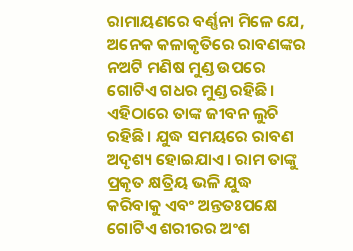ରାମାୟଣରେ ବର୍ଣ୍ଣନା ମିଳେ ଯେ, ଅନେକ କଳାକୃତିରେ ରାବଣଙ୍କର ନଅଟି ମଣିଷ ମୁଣ୍ଡ ଉପରେ ଗୋଟିଏ ଗଧର ମୁଣ୍ଡ ରହିଛି। ଏହିଠାରେ ତାଙ୍କ ଜୀବନ ଲୁଚି ରହିଛି। ଯୁଦ୍ଧ ସମୟରେ ରାବଣ ଅଦୃଶ୍ୟ ହୋଇଯାଏ। ରାମ ତାଙ୍କୁ ପ୍ରକୃତ କ୍ଷତ୍ରିୟ ଭଳି ଯୁଦ୍ଧ କରିବାକୁ ଏବଂ ଅନ୍ତତଃପକ୍ଷେ ଗୋଟିଏ ଶରୀରର ଅଂଶ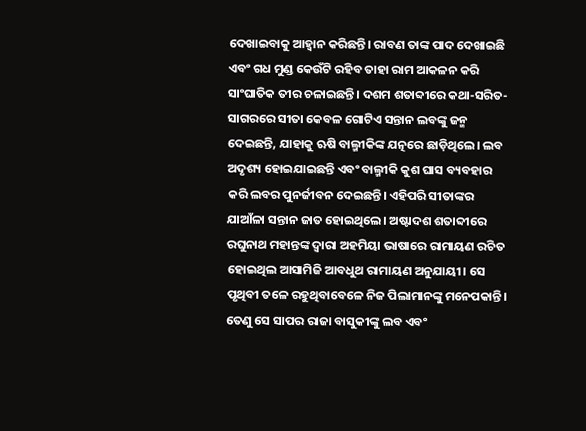ଦେଖାଇବାକୁ ଆହ୍ବାନ କରିଛନ୍ତି। ରାବଣ ତାଙ୍କ ପାଦ ଦେଖାଇଛି ଏବଂ ଗଧ ମୁଣ୍ଡ କେଉଁଟି ରହିବ ତାହା ରାମ ଆକଳନ କରି ସାଂଘାତିକ ତୀର ଚଳାଇଛନ୍ତି। ଦଶମ ଶତାବ୍ଦୀରେ କଥା-ସରିତ-ସାଗରରେ ସୀତା କେବଳ ଗୋଟିଏ ସନ୍ତାନ ଲବଙ୍କୁ ଜନ୍ମ ଦେଇଛନ୍ତି, ଯାହାକୁ ଋଷି ବାଲ୍ମୀକିଙ୍କ ଯତ୍ନରେ ଛାଡ଼ିଥିଲେ। ଲବ ଅଦୃଶ୍ୟ ହୋଇଯାଇଛନ୍ତି ଏବଂ ବାଲ୍ମୀକି କୁଶ ଘାସ ବ୍ୟବହାର କରି ଲବର ପୁନର୍ଜୀବନ ଦେଇଛନ୍ତି। ଏହିପରି ସୀତାଙ୍କର ଯାଆଁଳା ସନ୍ତାନ ଜାତ ହୋଇଥିଲେ। ଅଷ୍ଟାଦଶ ଶତାବ୍ଦୀରେ ରଘୁନାଥ ମହାନ୍ତଙ୍କ ଦ୍ୱାରା ଅହମିୟା ଭାଷାରେ ରାମାୟଣ ରଚିତ ହୋଇଥିଲ ଆସାମିଜି ଆବଧୁଥ ରାମାୟଣ ଅନୁଯାୟୀ। ସେ ପୃଥିବୀ ତଳେ ରହୁଥିବାବେଳେ ନିଜ ପିଲାମାନଙ୍କୁ ମନେପକାନ୍ତି। ତେଣୁ ସେ ସାପର ରାଜା ବାସୁକୀଙ୍କୁ ଲବ ଏବଂ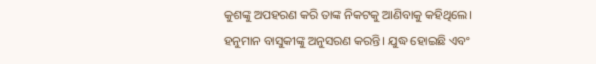କୁଶଙ୍କୁ ଅପହରଣ କରି ତାଙ୍କ ନିକଟକୁ ଆଣିବାକୁ କହିଥିଲେ। ହନୁମାନ ବାସୁକୀଙ୍କୁ ଅନୁସରଣ କରନ୍ତି। ଯୁଦ୍ଧ ହୋଇଛି ଏବଂ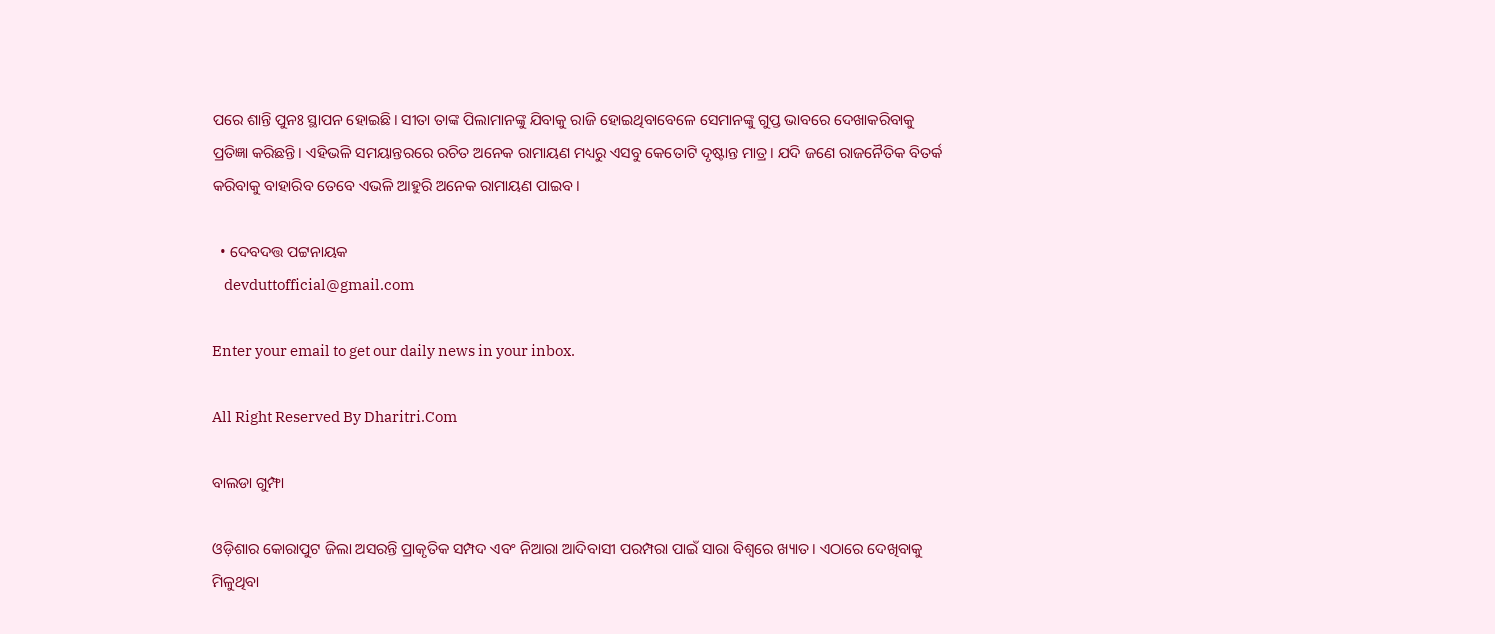ପରେ ଶାନ୍ତି ପୁନଃ ସ୍ଥାପନ ହୋଇଛି। ସୀତା ତାଙ୍କ ପିଲାମାନଙ୍କୁ ଯିବାକୁ ରାଜି ହୋଇଥିବାବେଳେ ସେମାନଙ୍କୁ ଗୁପ୍ତ ଭାବରେ ଦେଖାକରିବାକୁ ପ୍ରତିଜ୍ଞା କରିଛନ୍ତି। ଏହିଭଳି ସମୟାନ୍ତରରେ ରଚିତ ଅନେକ ରାମାୟଣ ମଧ୍ୟରୁ ଏସବୁ କେତୋଟି ଦୃଷ୍ଟାନ୍ତ ମାତ୍ର। ଯଦି ଜଣେ ରାଜନୈତିକ ବିତର୍କ କରିବାକୁ ବାହାରିବ ତେବେ ଏଭଳି ଆହୁରି ଅନେକ ରାମାୟଣ ପାଇବ।

  • ଦେବଦତ୍ତ ପଟ୍ଟନାୟକ
    devduttofficial@gmail.com

Enter your email to get our daily news in your inbox.

All Right Reserved By Dharitri.Com

ବାଲଡା ଗୁମ୍ଫା

ଓଡ଼ିଶାର କୋରାପୁଟ ଜିଲା ଅସରନ୍ତି ପ୍ରାକୃତିକ ସମ୍ପଦ ଏବଂ ନିଆରା ଆଦିବାସୀ ପରମ୍ପରା ପାଇଁ ସାରା ବିଶ୍ବରେ ଖ୍ୟାତ। ଏଠାରେ ଦେଖିବାକୁ ମିଳୁଥିବା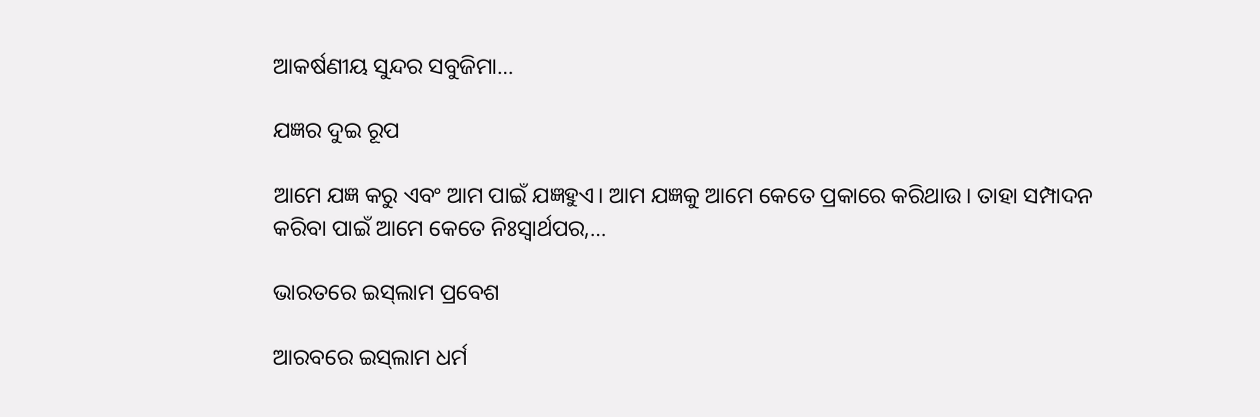ଆକର୍ଷଣୀୟ ସୁନ୍ଦର ସବୁଜିମା…

ଯଜ୍ଞର ଦୁଇ ରୂପ

ଆମେ ଯଜ୍ଞ କରୁ ଏବଂ ଆମ ପାଇଁ ଯଜ୍ଞହୁଏ। ଆମ ଯଜ୍ଞକୁ ଆମେ କେତେ ପ୍ରକାରେ କରିଥାଉ। ତାହା ସମ୍ପାଦନ କରିବା ପାଇଁ ଆମେ କେତେ ନିଃସ୍ବାର୍ଥପର,…

ଭାରତରେ ଇସ୍‌ଲାମ ପ୍ରବେଶ

ଆରବରେ ଇସ୍‌ଲାମ ଧର୍ମ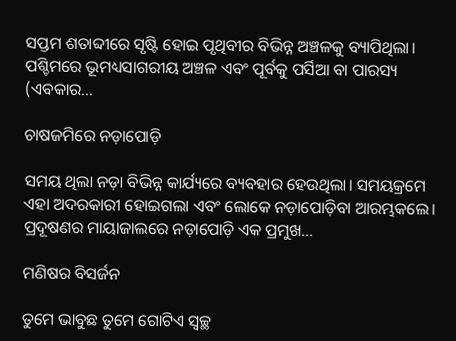ସପ୍ତମ ଶତାବ୍ଦୀରେ ସୃଷ୍ଟି ହୋଇ ପୃଥିବୀର ବିଭିନ୍ନ ଅଞ୍ଚଳକୁ ବ୍ୟାପିଥିଲା। ପଶ୍ଚିମରେ ଭୂମଧ୍ୟସାଗରୀୟ ଅଞ୍ଚଳ ଏବଂ ପୂର୍ବକୁ ପର୍ସିଆ ବା ପାରସ୍ୟ (ଏବକାର…

ଚାଷଜମିରେ ନଡ଼ାପୋଡ଼ି

ସମୟ ଥିଲା ନଡ଼ା ବିଭିନ୍ନ କାର୍ଯ୍ୟରେ ବ୍ୟବହାର ହେଉଥିଲା। ସମୟକ୍ରମେ ଏହା ଅଦରକାରୀ ହୋଇଗଲା ଏବଂ ଲୋକେ ନଡ଼ାପୋଡ଼ିବା ଆରମ୍ଭକଲେ। ପ୍ରଦୂଷଣର ମାୟାଜାଲରେ ନଡ଼ାପୋଡ଼ି ଏକ ପ୍ରମୁଖ…

ମଣିଷର ବିସର୍ଜନ

ତୁମେ ଭାବୁଛ ତୁମେ ଗୋଟିଏ ସ୍ବଚ୍ଛ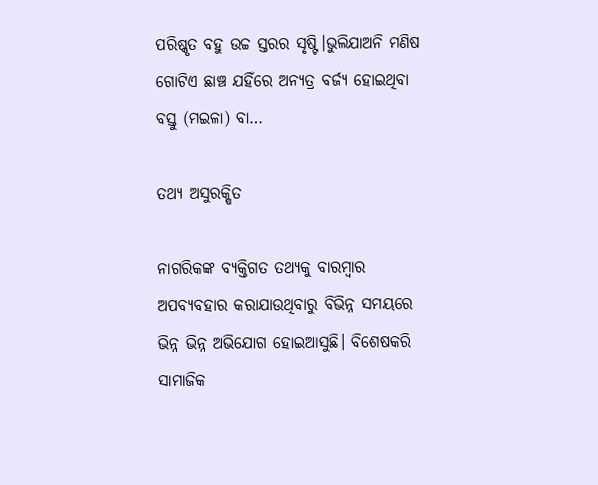ପରିଷ୍କୃତ ବହୁ ଉଚ୍ଚ ସ୍ତରର ସୃଷ୍ଟି।ଭୁଲିଯାଅନି ମଣିଷ ଗୋଟିଏ ଛାଞ୍ଚ ଯହିଁରେ ଅନ୍ୟତ୍ର ବର୍ଜ୍ୟ ହୋଇଥିବା ବସ୍ତୁ (ମଇଳା) ବା…

ତଥ୍ୟ ଅସୁରକ୍ଷିତ

ନାଗରିକଙ୍କ ବ୍ୟକ୍ତିଗତ ତଥ୍ୟକୁ ବାରମ୍ବାର ଅପବ୍ୟବହାର କରାଯାଉଥିବାରୁ ବିଭିନ୍ନ ସମୟରେ ଭିନ୍ନ ଭିନ୍ନ ଅଭିଯୋଗ ହୋଇଆସୁଛି। ବିଶେଷକରି ସାମାଜିକ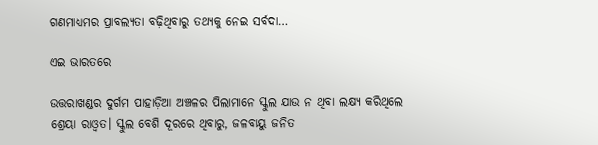ଗଣମାଧ୍ୟମର ପ୍ରାବଲ୍ୟତା ବଢ଼ିଥିବାରୁ ତଥ୍ୟକୁ ନେଇ ସର୍ବଦା…

ଏଇ ଭାରତରେ

ଉତ୍ତରାଖଣ୍ଡର ଦୁର୍ଗମ ପାହାଡ଼ିଆ ଅଞ୍ଚଳର ପିଲାମାନେ ସ୍କୁଲ ଯାଉ ନ ଥିବା ଲକ୍ଷ୍ୟ କରିଥିଲେ ଶ୍ରେୟା ରାଓ୍ବତ। ସ୍କୁଲ ବେଶି ଦୂରରେ ଥିବାରୁ, ଜଳବାୟୁ ଜନିତ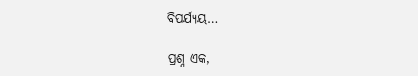ବିପର୍ଯ୍ୟୟ…

ପ୍ରଶ୍ନ ଏକ,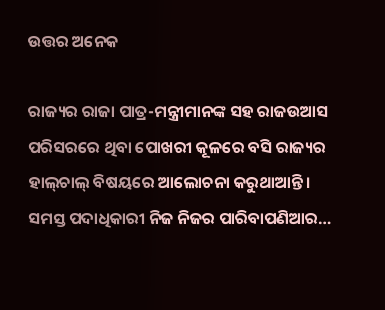ଉତ୍ତର ଅନେକ

ରାଜ୍ୟର ରାଜା ପାତ୍ର-ମନ୍ତ୍ରୀମାନଙ୍କ ସହ ରାଜଉଆସ ପରିସରରେ ଥିବା ପୋଖରୀ କୂଳରେ ବସି ରାଜ୍ୟର ହାଲ୍‌ଚାଲ୍‌ ବିଷୟରେ ଆଲୋଚନା କରୁଥାଆନ୍ତି। ସମସ୍ତ ପଦାଧିକାରୀ ନିଜ ନିଜର ପାରିବାପଣିଆର…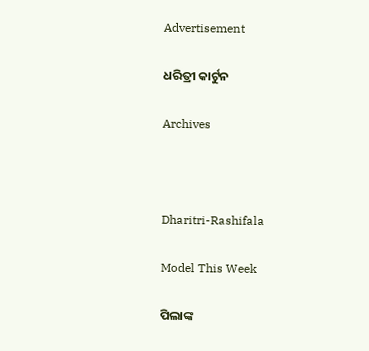Advertisement

ଧରିତ୍ରୀ କାର୍ଟୁନ

Archives



Dharitri-Rashifala

Model This Week

ପିଲାଙ୍କ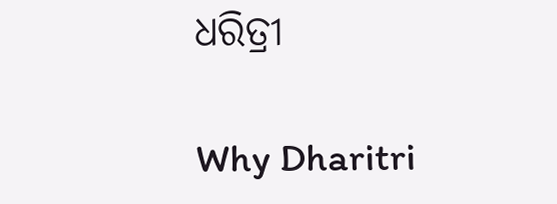ଧରିତ୍ରୀ

Why Dharitri